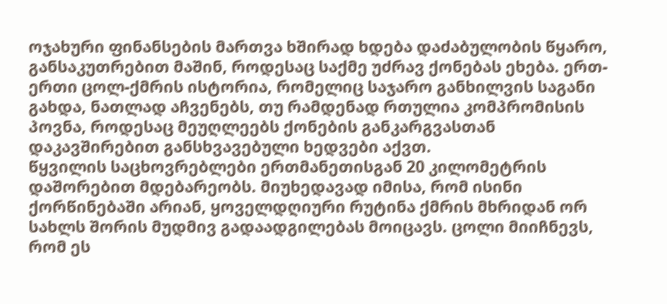ოჯახური ფინანსების მართვა ხშირად ხდება დაძაბულობის წყარო, განსაკუთრებით მაშინ, როდესაც საქმე უძრავ ქონებას ეხება. ერთ-ერთი ცოლ-ქმრის ისტორია, რომელიც საჯარო განხილვის საგანი გახდა, ნათლად აჩვენებს, თუ რამდენად რთულია კომპრომისის პოვნა, როდესაც მეუღლეებს ქონების განკარგვასთან დაკავშირებით განსხვავებული ხედვები აქვთ.
წყვილის საცხოვრებლები ერთმანეთისგან 20 კილომეტრის დაშორებით მდებარეობს. მიუხედავად იმისა, რომ ისინი ქორწინებაში არიან, ყოველდღიური რუტინა ქმრის მხრიდან ორ სახლს შორის მუდმივ გადაადგილებას მოიცავს. ცოლი მიიჩნევს, რომ ეს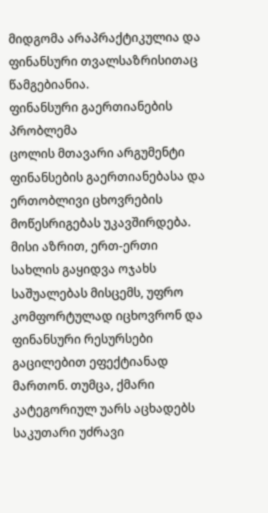მიდგომა არაპრაქტიკულია და ფინანსური თვალსაზრისითაც წამგებიანია.
ფინანსური გაერთიანების პრობლემა
ცოლის მთავარი არგუმენტი ფინანსების გაერთიანებასა და ერთობლივი ცხოვრების მოწესრიგებას უკავშირდება. მისი აზრით, ერთ-ერთი სახლის გაყიდვა ოჯახს საშუალებას მისცემს, უფრო კომფორტულად იცხოვრონ და ფინანსური რესურსები გაცილებით ეფექტიანად მართონ. თუმცა, ქმარი კატეგორიულ უარს აცხადებს საკუთარი უძრავი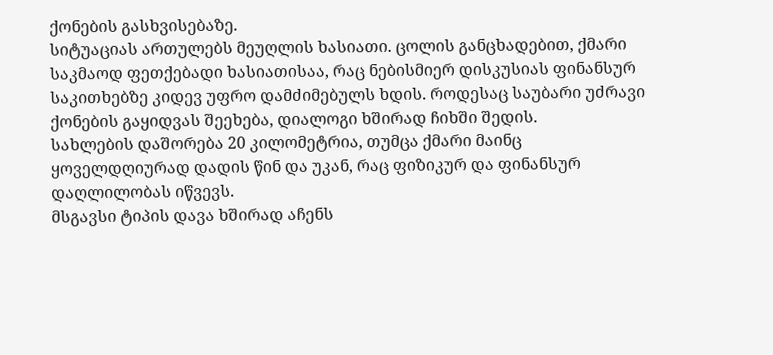ქონების გასხვისებაზე.
სიტუაციას ართულებს მეუღლის ხასიათი. ცოლის განცხადებით, ქმარი საკმაოდ ფეთქებადი ხასიათისაა, რაც ნებისმიერ დისკუსიას ფინანსურ საკითხებზე კიდევ უფრო დამძიმებულს ხდის. როდესაც საუბარი უძრავი ქონების გაყიდვას შეეხება, დიალოგი ხშირად ჩიხში შედის.
სახლების დაშორება 20 კილომეტრია, თუმცა ქმარი მაინც ყოველდღიურად დადის წინ და უკან, რაც ფიზიკურ და ფინანსურ დაღლილობას იწვევს.
მსგავსი ტიპის დავა ხშირად აჩენს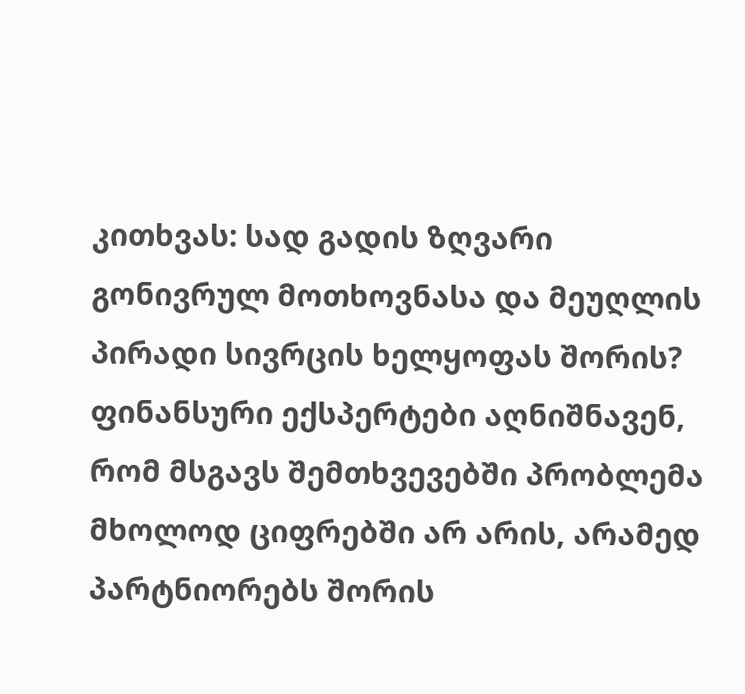კითხვას: სად გადის ზღვარი გონივრულ მოთხოვნასა და მეუღლის პირადი სივრცის ხელყოფას შორის? ფინანსური ექსპერტები აღნიშნავენ, რომ მსგავს შემთხვევებში პრობლემა მხოლოდ ციფრებში არ არის, არამედ პარტნიორებს შორის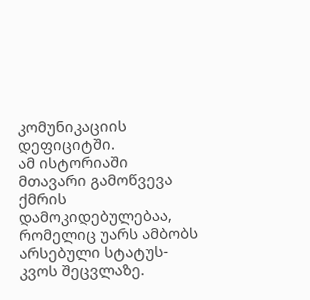კომუნიკაციის დეფიციტში.
ამ ისტორიაში მთავარი გამოწვევა ქმრის დამოკიდებულებაა, რომელიც უარს ამბობს არსებული სტატუს-კვოს შეცვლაზე.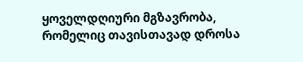ყოველდღიური მგზავრობა, რომელიც თავისთავად დროსა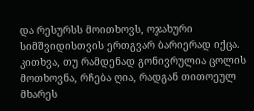და რესურსს მოითხოვს, ოჯახური სიმშვიდისთვის ერთგვარ ბარიერად იქცა. კითხვა, თუ რამდენად გონივრულია ცოლის მოთხოვნა, რჩება ღია, რადგან თითოეულ მხარეს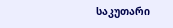საკუთარი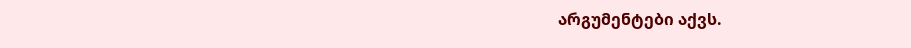არგუმენტები აქვს.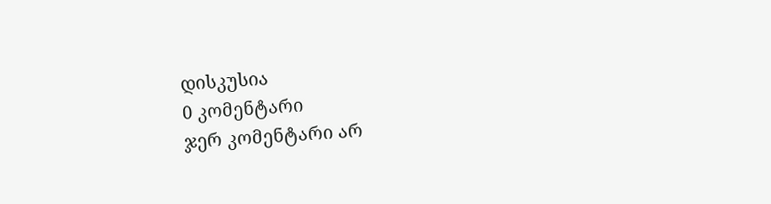დისკუსია
0 კომენტარი
ჯერ კომენტარი არ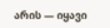არის — იყავი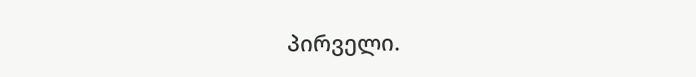პირველი.